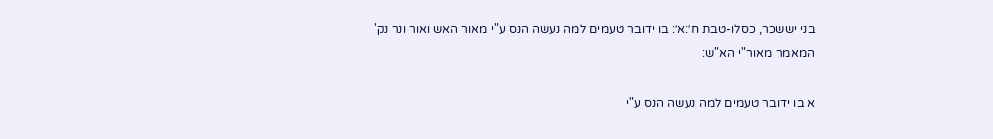בני יששכר, כסלו-טבת ח׳:א׳: בו ידובר טעמים למה נעשה הנס ע"י מאור האש ואור ונר נק' המאמר מאור"י הא"ש:

א בו ידובר טעמים למה נעשה הנס ע"י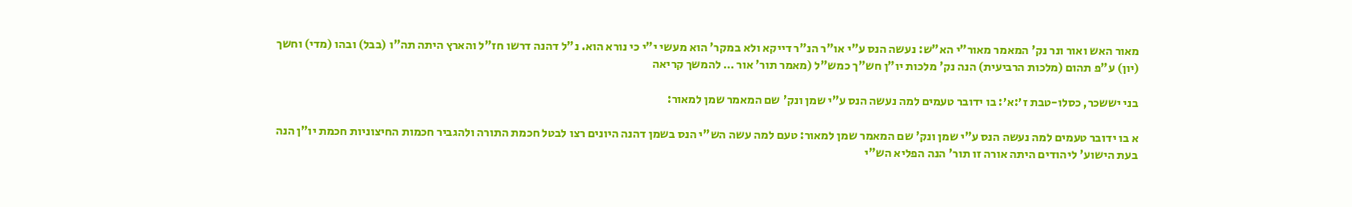מאור האש ואור ונר נק' המאמר מאור"י הא"ש: נעשה הנס ע"י או"ר הנ"ר דייקא ולא במקר' הוא מעשי י"י כי נורא הוא. נ"ל דהנה דרשו חז"ל והארץ היתה תה"ו (בבל) ובהו (מדי) וחשך (יון) ע"פ תהום (מלכות הרביעית) הנה נק' מלכות יו"ן חש"ך כמש"ל (מאמר תור' אור … להמשך קריאה

בני יששכר, כסלו-טבת ז׳:א׳: בו ידובר טעמים למה נעשה הנס ע"י שמן ונק' שם המאמר שמן למאור:

א בו ידובר טעמים למה נעשה הנס ע"י שמן ונק' שם המאמר שמן למאור: טעם למה עשה הש"י הנס בשמן דהנה היונים רצו לבטל חכמת התורה ולהגביר חכמות החיצוניות חכמת יו"ן הנה בעת הישוע' ליהודים היתה אורה זו תור' הנה הפליא הש"י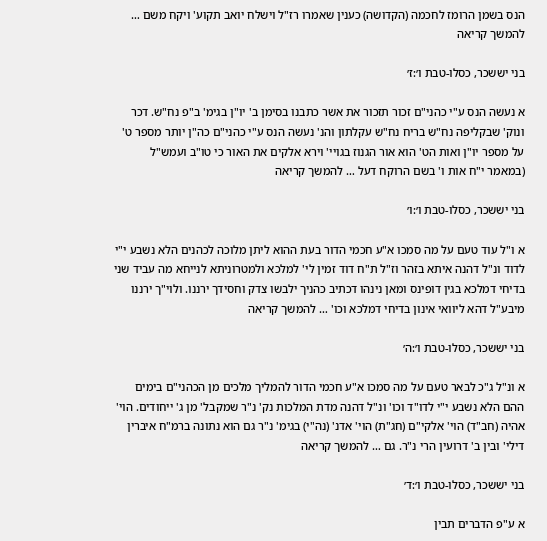הנס בשמן הרומז לחכמה (הקדושה) כענין שאמרו רז"ל וישלח יואב תקוע' ויקח משם … להמשך קריאה

בני יששכר, כסלו-טבת ו׳:ז׳

א נעשה הנס ע"י כהני"ם זכור תזכור את אשר כתבנו בסימן ב' יו"ן בגימ' ב"פ נח"ש. דכר ונוק' שבקליפה נח"ש בריח נח"ש עקלתון והנ' נעשה הנס ע"י כהני"ם כה"ן יותר מספר ט' על מספר יו"ן ואות הט' הוא אור הגנוז בגויי' וירא אלקים את האור כי טו"ב ועמש"ל (במאמר י"ח אות ו' בשם הרוקח דעל … להמשך קריאה

בני יששכר, כסלו-טבת ו׳:ו׳

א ו"ל עוד טעם על מה סמכו א"ע חכמי הדור בעת ההוא ליתן מלוכה לכהנים הלא נשבע י"י לדוד ונ"ל דהנה איתא בזהר וז"ל ת"ח דוד זמין לי' למלכא ולמטרוניתא לנייחא מה עביד שני בדיחי דמלכא בגין דופינס ומאן נינהו דכתיב כהניך ילבשו צדק וחסידך ירננו. ולוי"ך ירננו מיבע"ל דהא ליוואי אינון בדיחי דמלכא וכו' … להמשך קריאה

בני יששכר, כסלו-טבת ו׳:ה׳

א ונ"ל ג"כ לבאר טעם על מה סמכו א"ע חכמי הדור להמליך מלכים מן הכהני"ם בימים ההם הלא נשבע י"י לדו"ד וכו' ונ"ל דהנה מדת המלכות נק' נ"ר שמקבל' מן ג' ייחודים. הוי' אהיה (חב"ד) הוי' אלקי"ם (חג"ת) הוי' אדנ' (נה"י) בגימ' נ"ר גם הוא נתונה ברמ"ח איברין דילי' ובין ב' דרועין הרי נ"ר. גם … להמשך קריאה

בני יששכר, כסלו-טבת ו׳:ד׳

א ע"פ הדברים תבין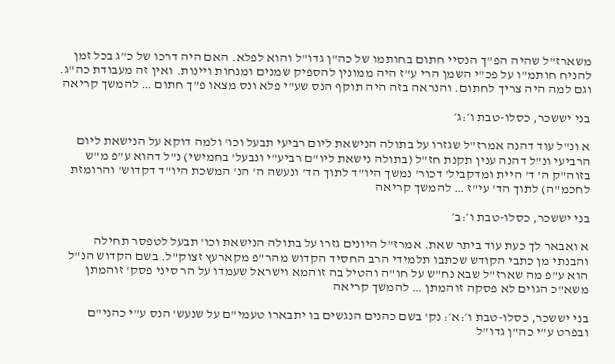משארז"ל שהיה הפ"ך הנסיי חתום בחותמו של כה"ן גדו"ל והוא לפלא. האם היה דרכו של כ"ג בכל זמן להניח חותמ"ו על פכ"י השמן הרי ע"ז היה ממונין להספיק שמנים ומנחות ויינות. ואין זה מעבודת כה"ג. וגם למה היה צריך לחתום. והנראה בזה היה תוקף הנס שע"י פלא ונס מצאו פ"ך חתום … להמשך קריאה

בני יששכר, כסלו-טבת ו׳:ג׳

א ונ"ל עוד דהנה אמרז"ל שגזרו על בתולה הנישאת ליום רביעי תבעל וכו' ולמה דוקא על הנישאת ליום הרביעי ונ"ל דהנה ענין תקנת חז"ל (בתולה נישאת ליו"ם רביע"י ונבעל' בחמישי) נ"ל דהוא ע"פ מ"ש בזוה"ק ה' ד' היית ומדקביל' דכור' נמשך היו"ד לתוך הד' ונעשה ה' הנ' המשכת היו"ד דקדוש' והרומזת לחכמ"ה) לתוך הד' עי"ז … להמשך קריאה

בני יששכר, כסלו-טבת ו׳:ב׳

א ואבאר לך כעת עוד ביתר שאת. אמרז"ל היונים גזרו על בתולה הנישאת וכו' תבעל לטפסר תחילה והבנתי מן כתבי הקודש שכתבו תלמידי הרב החסיד הקדוש מהר"פ מקארעץ זצוק"ל. בשם הקדוש הנ"ל הוא ע"פ מה שארז"ל שבא נח"ש על חו"ה והטיל בה זוהמא וישראל שעמדו על הר סיני פסק' זוהמתן משא"כ הגוים לא פסקה זוהמתן … להמשך קריאה

בני יששכר, כסלו-טבת ו׳:א׳: נק' בשם כהנים הנגשים בו יתבארו טעמי"ם על שנעש' הנס ע"י כהני"ם ובפרט ע"י כה"ן גדו"ל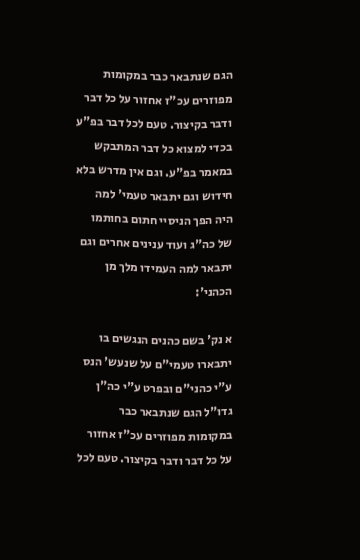הגם שנתבאר כבר במקומות מפוזרים עכ"ז אחזור על כל דבר ודבר בקיצור. טעם לכל דבר בפ"ע בכדי למצוא כל דבר המתבקש במאמר בפ"ע. וגם אין מדרש בלא חידוש וגם יתבאר טעמי' למה היה הפך הניסיי חתום בחותמו של כה"ג ועוד ענינים אחרים וגם יתבאר למה העמידו מלך מן הכהני':

א נק' בשם כהנים הנגשים בו יתבארו טעמי"ם על שנעש' הנס ע"י כהני"ם ובפרט ע"י כה"ן גדו"ל הגם שנתבאר כבר במקומות מפוזרים עכ"ז אחזור על כל דבר ודבר בקיצור. טעם לכל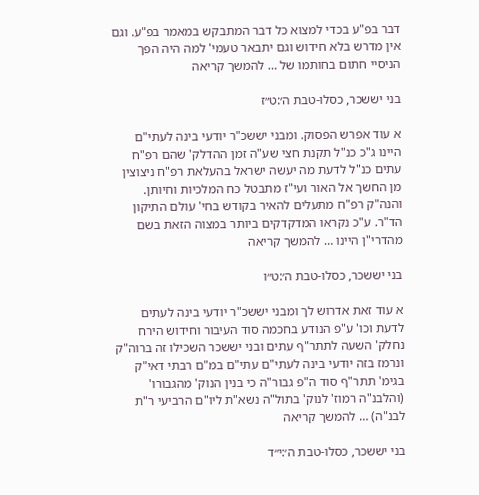דבר בפ"ע בכדי למצוא כל דבר המתבקש במאמר בפ"ע. וגם אין מדרש בלא חידוש וגם יתבאר טעמי' למה היה הפך הניסיי חתום בחותמו של … להמשך קריאה

בני יששכר, כסלו-טבת ה׳:ט״ז

א עוד אפרש הפסוק. ומבני יששכ"ר יודעי בינה לעתי"ם היינו ג"כ כנ"ל תקנת חצי שע"ה זמן ההדלק' שהם רפ"ח עתים כנ"ל לדעת מה יעשה ישראל בהעלאת רפ"ח ניצוצין מן החשך אל האור ועי"ז מתבטל כח המלכיות וחיותן. והנה"ק רפ"ח מתעלים להאיר בקודש בחי' עולם התיקון הד"ר. ע"כ נקראו המדקדקים ביותר במצוה הזאת בשם מהדרי"ן היינו … להמשך קריאה

בני יששכר, כסלו-טבת ה׳:ט״ו

א עוד זאת אדרוש לך ומבני יששכ"ר יודעי בינה לעתים לדעת וכו' ע"פ הנודע בחכמה סוד העיבור וחידוש הירח נחלק' השעה לתתר"ף עתים ובני יששכר השכילו זה ברוה"ק ונרמז בזה יודעי בינה לעתי"ם עתי"ם במ"ם רבתי דאי"ק בגימ' תתר"ף סוד ה"פ גבור"ה כי בנין הנוק' מהגבורו' (והלבנ"ה רמוז' לנוק' בתול"ה נשא"ת ליו"ם הרביעי ר"ת לבנ"ה) … להמשך קריאה

בני יששכר, כסלו-טבת ה׳:י״ד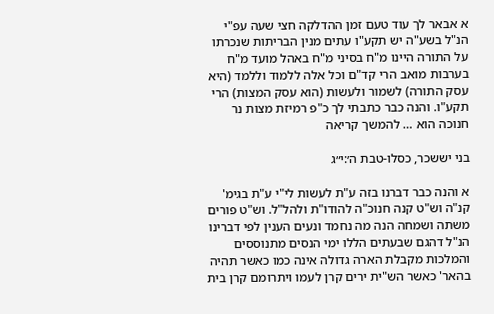א אבאר לך עוד טעם זמן ההדלקה חצי שעה עפ"י הנ"ל בשע"ה יש תקע"ו עתים מנין הבריתות שנכרתו על התורה היינו מ"ח בסיני מ"ח באהל מועד מ"ח בערבות מואב הרי קד"ם וכל אלה ללמוד וללמד (היא עסק התורה) לשמור ולעשות (הוא עסק המצות) הרי תקע"ו. והנה כבר כתבתי לך כ"פ רמיזת מצות נר חנוכה הוא … להמשך קריאה

בני יששכר, כסלו-טבת ה׳:י״ג

א והנה כבר דברנו בזה ע"ת לעשות לי"י ע"ת בגימ' קנ"ה וש"ט קנה חנוכ"ה להודו"ת ולהל"ל. וש"ט פורים משתה ושמחה הנה מה נחמד ונעים הענין לפי דברינו הנ"ל דהגם שבעתים הללו ימי הנסים מתנוססים והמלכות מקבלת הארה גדולה אינה כמו כאשר תהיה בהאר' כאשר הש"ית ירים קרן לעמו ויתרומם קרן בית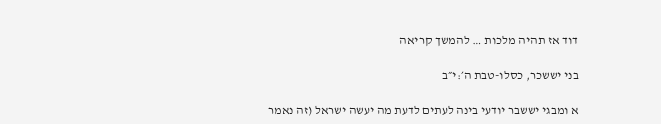דוד אז תהיה מלכות … להמשך קריאה

בני יששכר, כסלו-טבת ה׳:י״ב

א ומבגי יששבר יודעי בינה לעתים לדעת מה יעשה ישראל (זה נאמר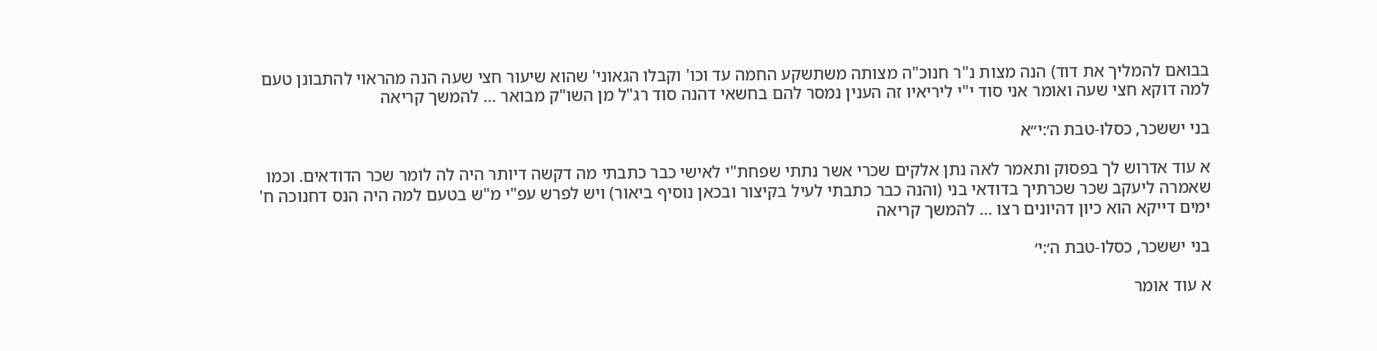בבואם להמליך את דוד) הנה מצות נ"ר חנוכ"ה מצותה משתשקע החמה עד וכו' וקבלו הגאוני' שהוא שיעור חצי שעה הנה מהראוי להתבונן טעם למה דוקא חצי שעה ואומר אני סוד י"י ליריאיו זה הענין נמסר להם בחשאי דהנה סוד רג"ל מן השו"ק מבואר … להמשך קריאה

בני יששכר, כסלו-טבת ה׳:י״א

א עוד אדרוש לך בפסוק ותאמר לאה נתן אלקים שכרי אשר נתתי שפחת"י לאישי כבר כתבתי מה דקשה דיותר היה לה לומר שכר הדודאים. וכמו שאמרה ליעקב שכר שכרתיך בדודאי בני (והנה כבר כתבתי לעיל בקיצור ובכאן נוסיף ביאור) ויש לפרש עפ"י מ"ש בטעם למה היה הנס דחנוכה ח' ימים דייקא הוא כיון דהיונים רצו … להמשך קריאה

בני יששכר, כסלו-טבת ה׳:י׳

א עוד אומר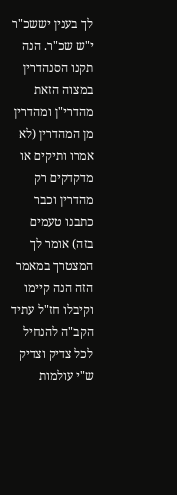לך בענין יששכ"ר י"ש שכ"ר. הנה תקנו הסנהדרין במצוה הזאת מהדרי"ן ומהדרין מן המהדרין (לא אמרו ותיקים או מדקדקים רק מהדרין וכבר כתבנו טעמים בזה) אומר לך המצטרך במאמר הזה הנה קיימו וקיבלו חז"ל עתיד הקב"ה להנחיל לכל צדיק וצדיק ש"י עולמות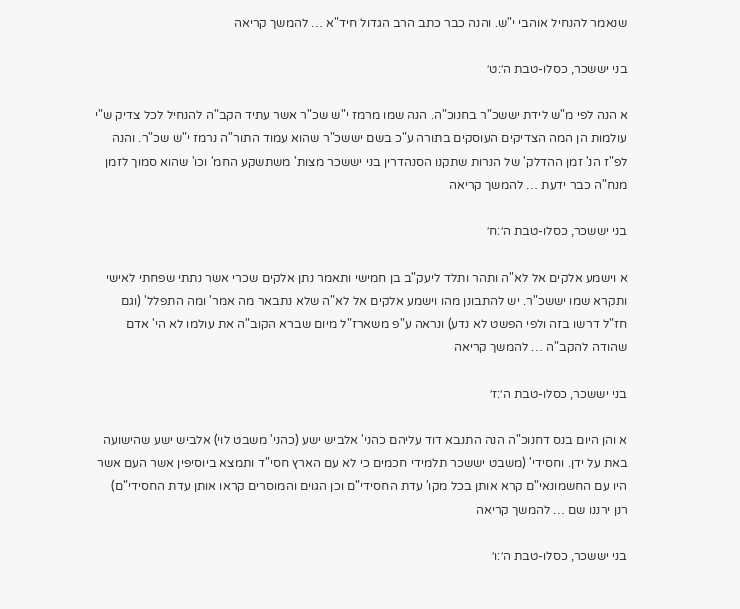שנאמר להנחיל אוהבי י"ש. והנה כבר כתב הרב הגדול חיד"א … להמשך קריאה

בני יששכר, כסלו-טבת ה׳:ט׳

א הנה לפי מ"ש לידת יששכ"ר בחנוכ"ה. הנה שמו מרמז י"ש שכ"ר אשר עתיד הקב"ה להנחיל לכל צדיק ש"י עולמות הן המה הצדיקים העוסקים בתורה ע"כ בשם יששכ"ר שהוא עמוד התור"ה נרמז י"ש שכ"ר. והנה לפ"ז הנ' זמן ההדלק' של הנרות שתקנו הסנהדרין בני יששכר מצות' משתשקע החמ' וכו' שהוא סמוך לזמן מנח"ה כבר ידעת … להמשך קריאה

בני יששכר, כסלו-טבת ה׳:ח׳

א וישמע אלקים אל לא"ה ותהר ותלד ליעק"ב בן חמישי ותאמר נתן אלקים שכרי אשר נתתי שפחתי לאישי ותקרא שמו יששכ"ר. יש להתבונן מהו וישמע אלקים אל לא"ה שלא נתבאר מה אמר' ומה התפלל' (וגם חז"ל דרשו בזה ולפי הפשט לא נדע) ונראה ע"פ משארז"ל מיום שברא הקוב"ה את עולמו לא הי' אדם שהודה להקב"ה … להמשך קריאה

בני יששכר, כסלו-טבת ה׳:ז׳

א והן היום בנס דחנוכ"ה הנה התנבא דוד עליהם כהני' אלביש ישע (כהני' משבט לוי) אלביש ישע שהישועה באת על ידן. וחסידי' (משבט יששכר תלמידי חכמים כי לא עם הארץ חסי"ד ותמצא ביוסיפין אשר העם אשר היו עם החשמונאי"ם קרא אותן בכל מקו' עדת החסידי"ם וכן הגוים והמוסרים קראו אותן עדת החסידי"ם) רנן ירננו שם … להמשך קריאה

בני יששכר, כסלו-טבת ה׳:ו׳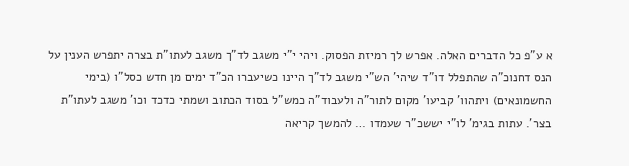א ע"פ כל הדברים האלה. אפרש לך רמיזת הפסוק. ויהי י"י משגב לד"ך משגב לעתו"ת בצרה יתפרש הענין על הנס דחנוכ"ה שהתפלל דו"ד שיהי' הש"י משגב לד"ך היינו כשיעברו הכ"ד ימים מן חדש כסל"ו (בימי החשמונאים) ויתהוו' קביעו' מקום לתור"ה ולעבוד"ה כמש"ל בסוד הכתוב ושמתי כדכד וכו' משגב לעתו"ת בצר'. עתות בגימ' לו"י יששכ"ר שעמדו … להמשך קריאה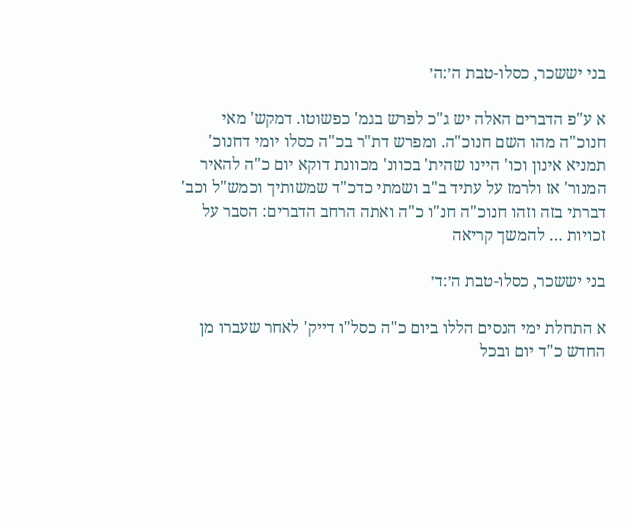בני יששכר, כסלו-טבת ה׳:ה׳

א ע"פ הדברים האלה יש ג"כ לפרש בגמ' כפשוטו. דמקש' מאי חנוכ"ה מהו השם חנוכ"ה. ומפרש דת"ר בכ"ה כסלו יומי דחנוכ' תמניא אינון וכו' היינו שהית' בכוונ' מכוונת דוקא יום כ"ה להאיר המנור' אז ולרמז על עתיד ב"ב ושמתי כדכ"ד שמשותיך וכמש"ל וכב' דברתי בזה וזהו חנוכ"ה חנ"ו כ"ה ואתה הרחב הדברים: הסבר על זכויות … להמשך קריאה

בני יששכר, כסלו-טבת ה׳:ד׳

א התחלת ימי הנסים הללו ביום כ"ה כסל"ו דייק' לאחר שעברו מן החדש כ"ד יום ובכל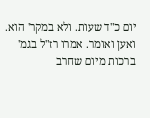יום כ"ד שעות. ולא במקר' הוא. ואען ואומר. אמרו רז"ל בגמ' ברכות מיום שחרב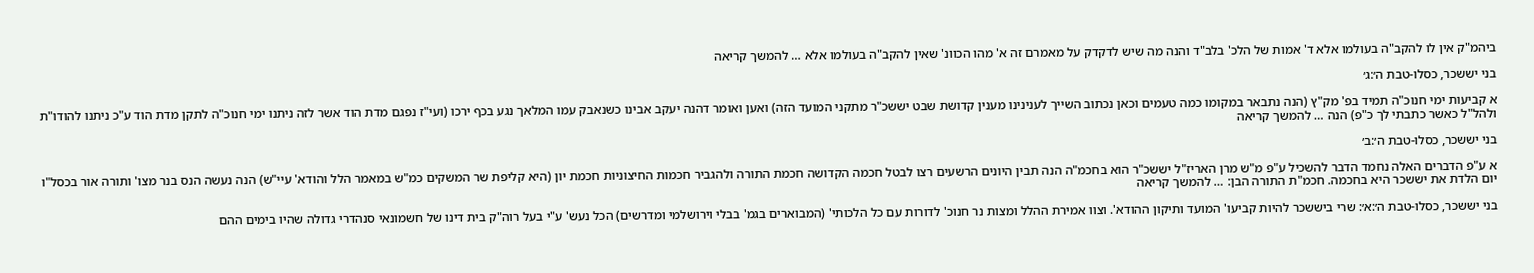ביהמ"ק אין לו להקב"ה בעולמו אלא ד' אמות של הלכ' בלב"ד והנה מה שיש לדקדק על מאמרם זה א' מהו הכוונ' שאין להקב"ה בעולמו אלא … להמשך קריאה

בני יששכר, כסלו-טבת ה׳:ג׳

א קביעות ימי חנוכ"ה תמיד בפ' מק"ץ (הנה נתבאר במקומו כמה טעמים וכאן נכתוב השייך לענינינו מענין קדושת שבט יששכ"ר מתקני המועד הזה) ואען ואומר דהנה יעקב אבינו כשנאבק עמו המלאך נגע בכף ירכו (ועי"ז נפגם מדת הוד אשר לזה ניתנו ימי חנוכ"ה לתקן מדת הוד ע"כ ניתנו להודו"ת ולהל"ל כאשר כתבתי לך כ"פ) הנה … להמשך קריאה

בני יששכר, כסלו-טבת ה׳:ב׳

א ע"פ הדברים האלה נחמד הדבר להשכיל ע"פ מ"ש מרן האריז"ל יששכ"ר הוא בחכמ"ה הנה תבין היונים הרשעים רצו לבטל חכמה הקדושה חכמת התורה ולהגביר חכמות החיצוניות חכמת יון (היא קליפת שר המשקים כמ"ש במאמר הלל והודא' עיי"ש) הנה נעשה הנס בנר מצו' ותורה אור בכסל"ו יום הלדת את יששכר היא בחכמה. חכמ"ת התורה הבן: … להמשך קריאה

בני יששכר, כסלו-טבת ה׳:א׳: שרי ביששכר להיות קביעו' המועד ותיקון ההודא'. וצוו אמירת ההלל ומצות נר חנוכ' לדורות עם כל הלכותי' (המבוארים בגמ' בבלי וירושלמי ומדרשים) הכל נעש' ע"י בעל רוה"ק בית דינו של חשמונאי סנהדרי גדולה שהיו בימים ההם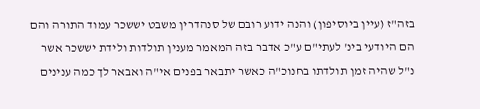בזה"ז (עיין ביוסיפון) והנה ידוע רובם של סנהדרין משבט יששכר עמוד התורה והם הם היודעי בינ' לעתי"ם ע"כ אדבר בזה המאמר מענין תולדות ולידת יששכר אשר נ"ל שהיה זמן תולדתו בחנוכ"ה כאשר יתבאר בפנים אי"ה ואבאר לך כמה ענינים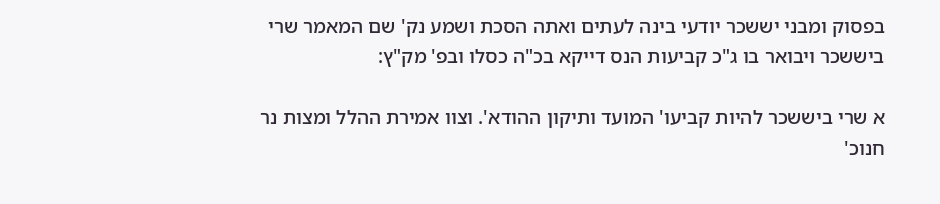בפסוק ומבני יששכר יודעי בינה לעתים ואתה הסכת ושמע נק' שם המאמר שרי ביששכר ויבואר בו ג"כ קביעות הנס דייקא בכ"ה כסלו ובפ' מק"ץ:

א שרי ביששכר להיות קביעו' המועד ותיקון ההודא'. וצוו אמירת ההלל ומצות נר חנוכ'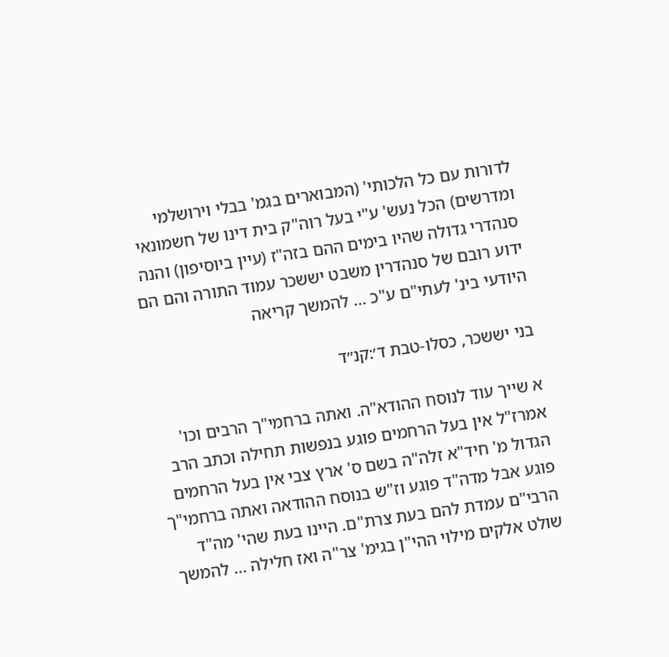לדורות עם כל הלכותי' (המבוארים בגמ' בבלי וירושלמי ומדרשים) הכל נעש' ע"י בעל רוה"ק בית דינו של חשמונאי סנהדרי גדולה שהיו בימים ההם בזה"ז (עיין ביוסיפון) והנה ידוע רובם של סנהדרין משבט יששכר עמוד התורה והם הם היודעי בינ' לעתי"ם ע"כ … להמשך קריאה

בני יששכר, כסלו-טבת ד׳:קנ״ד

א שייך עוד לנוסח ההודא"ה. ואתה ברחמי"ך הרבים וכו' אמרז"ל אין בעל הרחמים פוגע בנפשות תחילה וכתב הרב הגדול מ' חיד"א זלה"ה בשם ס' ארץ צבי אין בעל הרחמים פוגע אבל מדה"ד פוגע וז"ש בנוסח ההודאה ואתה ברחמי"ך הרבי"ם עמדת להם בעת צרת"ם. היינו בעת שהי' מה"ד שולט אלקים מילוי ההי"ן בגימ' צר"ה ואז חלילה … להמשך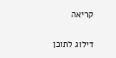קריאה

דילוג לתוכן